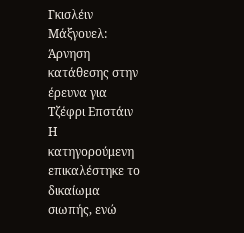Γκισλέιν Μάξγουελ: Άρνηση κατάθεσης στην έρευνα για Τζέφρι Επστάιν
Η κατηγορούμενη επικαλέστηκε το δικαίωμα σιωπής, ενώ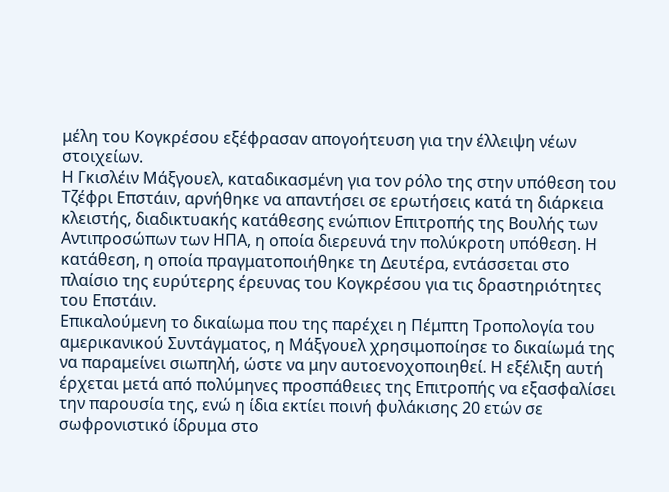μέλη του Κογκρέσου εξέφρασαν απογοήτευση για την έλλειψη νέων στοιχείων.
Η Γκισλέιν Μάξγουελ, καταδικασμένη για τον ρόλο της στην υπόθεση του Τζέφρι Επστάιν, αρνήθηκε να απαντήσει σε ερωτήσεις κατά τη διάρκεια κλειστής, διαδικτυακής κατάθεσης ενώπιον Επιτροπής της Βουλής των Αντιπροσώπων των ΗΠΑ, η οποία διερευνά την πολύκροτη υπόθεση. Η κατάθεση, η οποία πραγματοποιήθηκε τη Δευτέρα, εντάσσεται στο πλαίσιο της ευρύτερης έρευνας του Κογκρέσου για τις δραστηριότητες του Επστάιν.
Επικαλούμενη το δικαίωμα που της παρέχει η Πέμπτη Τροπολογία του αμερικανικού Συντάγματος, η Μάξγουελ χρησιμοποίησε το δικαίωμά της να παραμείνει σιωπηλή, ώστε να μην αυτοενοχοποιηθεί. Η εξέλιξη αυτή έρχεται μετά από πολύμηνες προσπάθειες της Επιτροπής να εξασφαλίσει την παρουσία της, ενώ η ίδια εκτίει ποινή φυλάκισης 20 ετών σε σωφρονιστικό ίδρυμα στο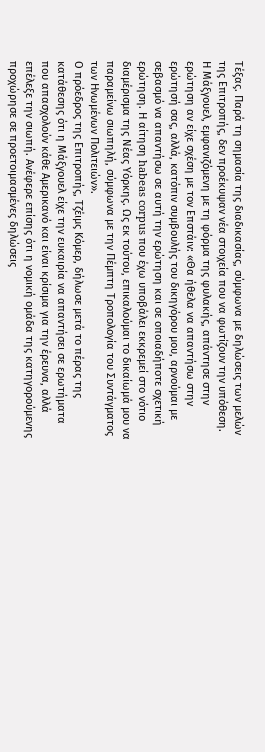Τέξας. Παρά τη σημασία της διαδικασίας, σύμφωνα με δηλώσεις των μελών της Επιτροπής, δεν προέκυψαν νέα στοιχεία που να φωτίζουν την υπόθεση.
Η Μάξγουελ, εμφανιζόμενη με τη φόρμα της φυλακής, απάντησε στην ερώτηση αν είχε σχέση με τον Επστάιν: «Θα ήθελα να απαντήσω στην ερώτησή σας, αλλά, κατόπιν συμβουλής του δικηγόρου μου, αρνούμαι με σεβασμό να απαντήσω σε αυτή την ερώτηση και σε οποιαδήποτε σχετική ερώτηση. Η αίτηση habeas corpus που έχω υποβάλει εκκρεμεί στο νότιο διαμέρισμα της Νέας Υόρκης. Ως εκ τούτου, επικαλούμαι το δικαίωμά μου να παραμείνω σιωπηλή, σύμφωνα με την Πέμπτη Τροπολογία του Συντάγματος των Ηνωμένων Πολιτειών».
Ο πρόεδρος της Επιτροπής, Τζέιμς Κόμερ, δήλωσε μετά το πέρας της κατάθεσης ότι η Μάξγουελ είχε την ευκαιρία να απαντήσει σε ερωτήματα που απασχολούν κάθε Αμερικανό και είναι κρίσιμα για την έρευνα, αλλά επέλεξε την σιωπή. Ανέφερε επίσης ότι η νομική ομάδα της κατηγορούμενης προχώρησε σε προετοιμασμένες δηλώσεις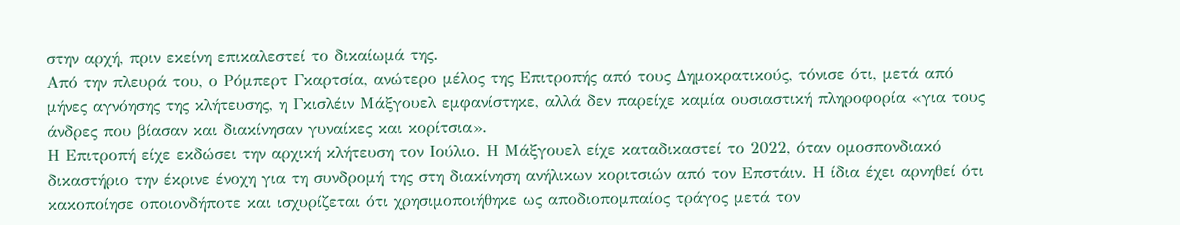στην αρχή, πριν εκείνη επικαλεστεί το δικαίωμά της.
Από την πλευρά του, ο Ρόμπερτ Γκαρτσία, ανώτερο μέλος της Επιτροπής από τους Δημοκρατικούς, τόνισε ότι, μετά από μήνες αγνόησης της κλήτευσης, η Γκισλέιν Μάξγουελ εμφανίστηκε, αλλά δεν παρείχε καμία ουσιαστική πληροφορία «για τους άνδρες που βίασαν και διακίνησαν γυναίκες και κορίτσια».
Η Επιτροπή είχε εκδώσει την αρχική κλήτευση τον Ιούλιο. Η Μάξγουελ είχε καταδικαστεί το 2022, όταν ομοσπονδιακό δικαστήριο την έκρινε ένοχη για τη συνδρομή της στη διακίνηση ανήλικων κοριτσιών από τον Επστάιν. Η ίδια έχει αρνηθεί ότι κακοποίησε οποιονδήποτε και ισχυρίζεται ότι χρησιμοποιήθηκε ως αποδιοπομπαίος τράγος μετά τον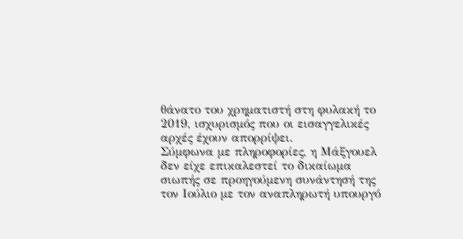θάνατο του χρηματιστή στη φυλακή το 2019, ισχυρισμός που οι εισαγγελικές αρχές έχουν απορρίψει.
Σύμφωνα με πληροφορίες, η Μάξγουελ δεν είχε επικαλεστεί το δικαίωμα σιωπής σε προηγούμενη συνάντησή της τον Ιούλιο με τον αναπληρωτή υπουργό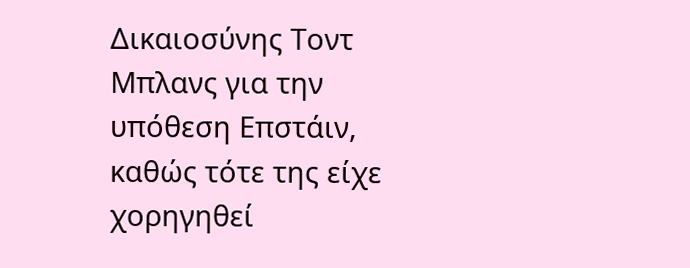Δικαιοσύνης Τοντ Μπλανς για την υπόθεση Επστάιν, καθώς τότε της είχε χορηγηθεί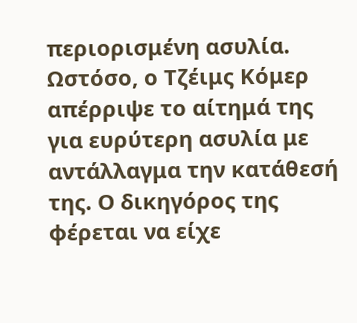περιορισμένη ασυλία. Ωστόσο, ο Τζέιμς Κόμερ απέρριψε το αίτημά της για ευρύτερη ασυλία με αντάλλαγμα την κατάθεσή της. Ο δικηγόρος της φέρεται να είχε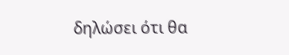δηλώσει ότι θα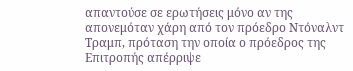απαντούσε σε ερωτήσεις μόνο αν της απονεμόταν χάρη από τον πρόεδρο Ντόναλντ Τραμπ, πρόταση την οποία ο πρόεδρος της Επιτροπής απέρριψε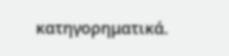κατηγορηματικά.